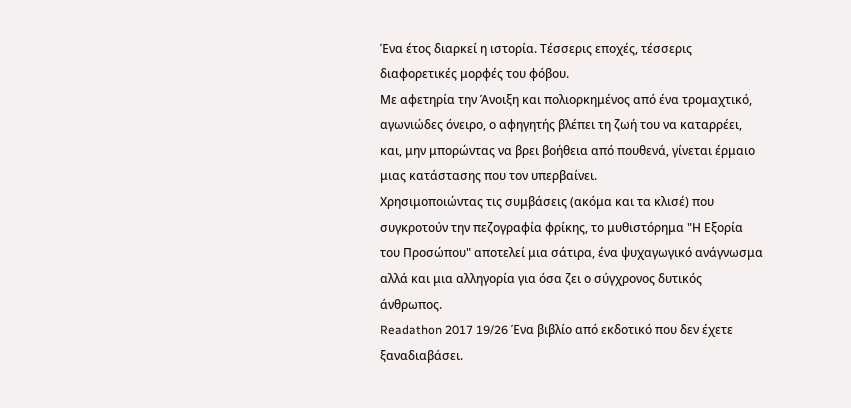Ένα έτος διαρκεί η ιστορία. Τέσσερις εποχές, τέσσερις διαφορετικές μορφές του φόβου.
Με αφετηρία την Άνοιξη και πολιορκημένος από ένα τρομαχτικό, αγωνιώδες όνειρο, ο αφηγητής βλέπει τη ζωή του να καταρρέει, και, μην μπορώντας να βρει βοήθεια από πουθενά, γίνεται έρμαιο μιας κατάστασης που τον υπερβαίνει.
Χρησιμοποιώντας τις συμβάσεις (ακόμα και τα κλισέ) που συγκροτούν την πεζογραφία φρίκης, το μυθιστόρημα "Η Εξορία του Προσώπου" αποτελεί μια σάτιρα, ένα ψυχαγωγικό ανάγνωσμα αλλά και μια αλληγορία για όσα ζει ο σύγχρονος δυτικός άνθρωπος.
Readathon 2017 19/26 Ένα βιβλίο από εκδοτικό που δεν έχετε ξαναδιαβάσει.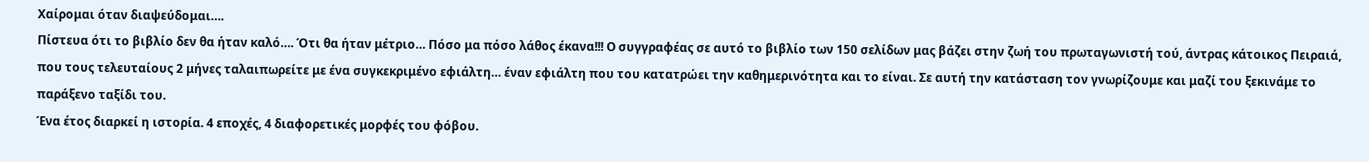Χαίρομαι όταν διαψεύδομαι….
Πίστευα ότι το βιβλίο δεν θα ήταν καλό…. Ότι θα ήταν μέτριο… Πόσο μα πόσο λάθος έκανα!!! Ο συγγραφέας σε αυτό το βιβλίο των 150 σελίδων μας βάζει στην ζωή του πρωταγωνιστή τού, άντρας κάτοικος Πειραιά, που τους τελευταίους 2 μήνες ταλαιπωρείτε με ένα συγκεκριμένο εφιάλτη… έναν εφιάλτη που του κατατρώει την καθημερινότητα και το είναι. Σε αυτή την κατάσταση τον γνωρίζουμε και μαζί του ξεκινάμε το παράξενο ταξίδι του.
Ένα έτος διαρκεί η ιστορία. 4 εποχές, 4 διαφορετικές μορφές του φόβου.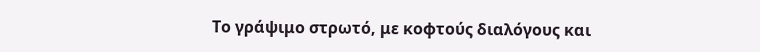Το γράψιμο στρωτό, με κοφτούς διαλόγους και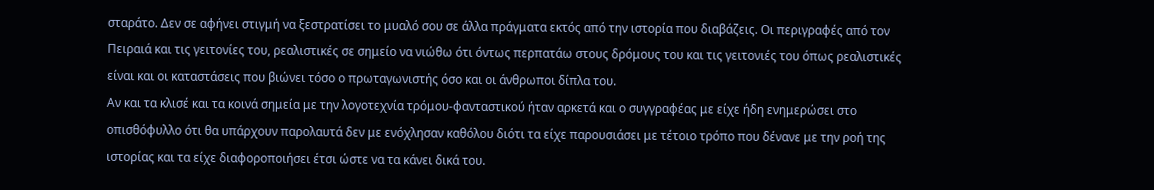σταράτο. Δεν σε αφήνει στιγμή να ξεστρατίσει το μυαλό σου σε άλλα πράγματα εκτός από την ιστορία που διαβάζεις. Οι περιγραφές από τον Πειραιά και τις γειτονίες του, ρεαλιστικές σε σημείο να νιώθω ότι όντως περπατάω στους δρόμους του και τις γειτονιές του όπως ρεαλιστικές είναι και οι καταστάσεις που βιώνει τόσο ο πρωταγωνιστής όσο και οι άνθρωποι δίπλα του.
Αν και τα κλισέ και τα κοινά σημεία με την λογοτεχνία τρόμου-φανταστικού ήταν αρκετά και ο συγγραφέας με είχε ήδη ενημερώσει στο οπισθόφυλλο ότι θα υπάρχουν παρολαυτά δεν με ενόχλησαν καθόλου διότι τα είχε παρουσιάσει με τέτοιο τρόπο που δένανε με την ροή της ιστορίας και τα είχε διαφοροποιήσει έτσι ώστε να τα κάνει δικά του.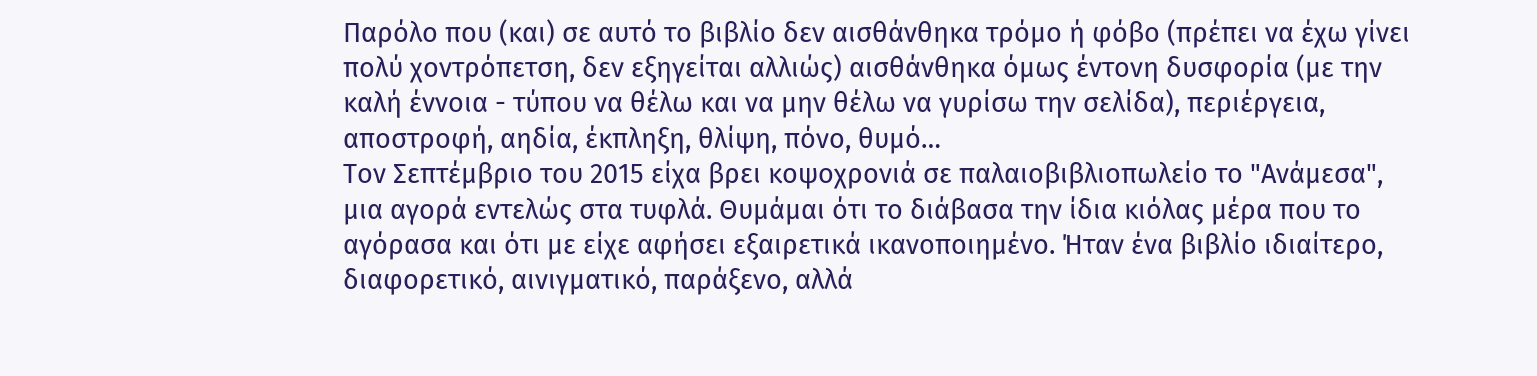Παρόλο που (και) σε αυτό το βιβλίο δεν αισθάνθηκα τρόμο ή φόβο (πρέπει να έχω γίνει πολύ χοντρόπετση, δεν εξηγείται αλλιώς) αισθάνθηκα όμως έντονη δυσφορία (με την καλή έννοια - τύπου να θέλω και να μην θέλω να γυρίσω την σελίδα), περιέργεια, αποστροφή, αηδία, έκπληξη, θλίψη, πόνο, θυμό…
Τον Σεπτέμβριο του 2015 είχα βρει κοψοχρονιά σε παλαιοβιβλιοπωλείο το "Ανάμεσα", μια αγορά εντελώς στα τυφλά. Θυμάμαι ότι το διάβασα την ίδια κιόλας μέρα που το αγόρασα και ότι με είχε αφήσει εξαιρετικά ικανοποιημένο. Ήταν ένα βιβλίο ιδιαίτερο, διαφορετικό, αινιγματικό, παράξενο, αλλά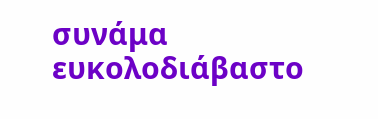συνάμα ευκολοδιάβαστο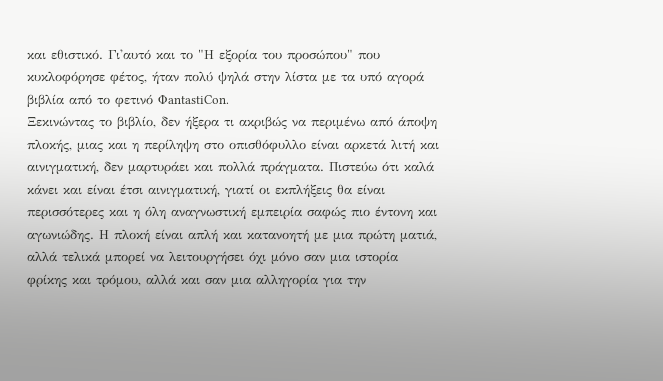και εθιστικό. Γι'αυτό και το "Η εξορία του προσώπου" που κυκλοφόρησε φέτος, ήταν πολύ ψηλά στην λίστα με τα υπό αγορά βιβλία από το φετινό ΦantastiCon.
Ξεκινώντας το βιβλίο, δεν ήξερα τι ακριβώς να περιμένω από άποψη πλοκής, μιας και η περίληψη στο οπισθόφυλλο είναι αρκετά λιτή και αινιγματική, δεν μαρτυράει και πολλά πράγματα. Πιστεύω ότι καλά κάνει και είναι έτσι αινιγματική, γιατί οι εκπλήξεις θα είναι περισσότερες και η όλη αναγνωστική εμπειρία σαφώς πιο έντονη και αγωνιώδης. Η πλοκή είναι απλή και κατανοητή με μια πρώτη ματιά, αλλά τελικά μπορεί να λειτουργήσει όχι μόνο σαν μια ιστορία φρίκης και τρόμου, αλλά και σαν μια αλληγορία για την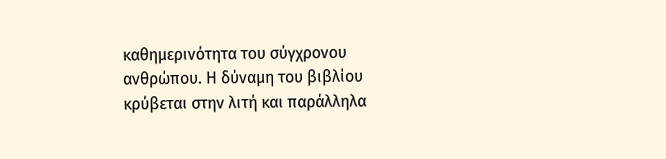καθημερινότητα του σύγχρονου ανθρώπου. Η δύναμη του βιβλίου κρύβεται στην λιτή και παράλληλα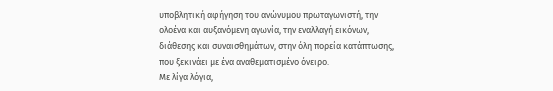υποβλητική αφήγηση του ανώνυμου πρωταγωνιστή, την ολοένα και αυξανόμενη αγωνία, την εναλλαγή εικόνων, διάθεσης και συναισθημάτων, στην όλη πορεία κατάπτωσης, που ξεκινάει με ένα αναθεματισμένο όνειρο.
Με λίγα λόγια,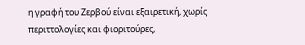η γραφή του Ζερβού είναι εξαιρετική, χωρίς περιττολογίες και φιοριτούρες,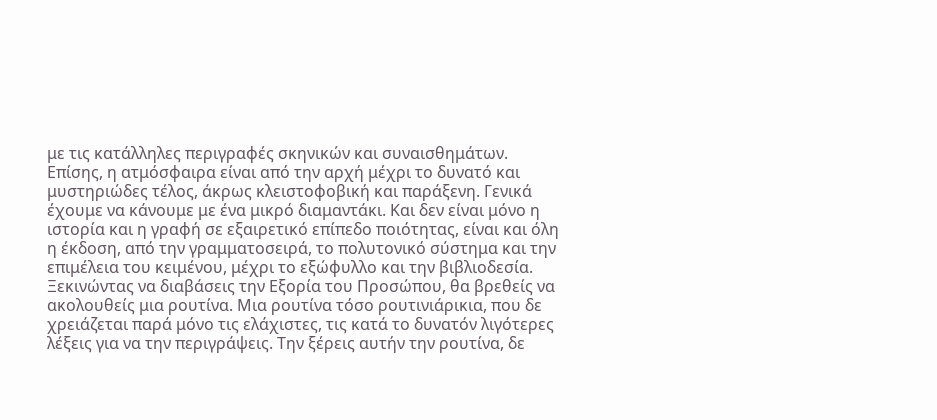με τις κατάλληλες περιγραφές σκηνικών και συναισθημάτων. Επίσης, η ατμόσφαιρα είναι από την αρχή μέχρι το δυνατό και μυστηριώδες τέλος, άκρως κλειστοφοβική και παράξενη. Γενικά έχουμε να κάνουμε με ένα μικρό διαμαντάκι. Και δεν είναι μόνο η ιστορία και η γραφή σε εξαιρετικό επίπεδο ποιότητας, είναι και όλη η έκδοση, από την γραμματοσειρά, το πολυτονικό σύστημα και την επιμέλεια του κειμένου, μέχρι το εξώφυλλο και την βιβλιοδεσία.
Ξεκινώντας να διαβάσεις την Εξορία του Προσώπου, θα βρεθείς να ακολουθείς μια ρουτίνα. Μια ρουτίνα τόσο ρουτινιάρικια, που δε χρειάζεται παρά μόνο τις ελάχιστες, τις κατά το δυνατόν λιγότερες λέξεις για να την περιγράψεις. Την ξέρεις αυτήν την ρουτίνα, δε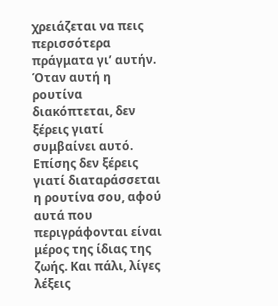χρειάζεται να πεις περισσότερα πράγματα γι’ αυτήν.
Όταν αυτή η ρουτίνα διακόπτεται, δεν ξέρεις γιατί συμβαίνει αυτό. Επίσης δεν ξέρεις γιατί διαταράσσεται η ρουτίνα σου, αφού αυτά που περιγράφονται είναι μέρος της ίδιας της ζωής. Και πάλι, λίγες λέξεις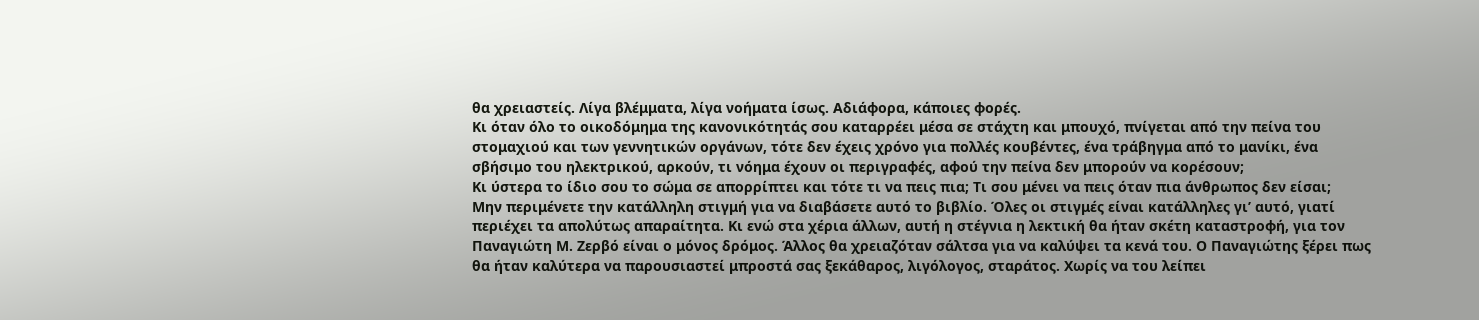θα χρειαστείς. Λίγα βλέμματα, λίγα νοήματα ίσως. Αδιάφορα, κάποιες φορές.
Κι όταν όλο το οικοδόμημα της κανονικότητάς σου καταρρέει μέσα σε στάχτη και μπουχό, πνίγεται από την πείνα του στομαχιού και των γεννητικών οργάνων, τότε δεν έχεις χρόνο για πολλές κουβέντες, ένα τράβηγμα από το μανίκι, ένα σβήσιμο του ηλεκτρικού, αρκούν, τι νόημα έχουν οι περιγραφές, αφού την πείνα δεν μπορούν να κορέσουν;
Κι ύστερα το ίδιο σου το σώμα σε απορρίπτει και τότε τι να πεις πια; Τι σου μένει να πεις όταν πια άνθρωπος δεν είσαι;
Μην περιμένετε την κατάλληλη στιγμή για να διαβάσετε αυτό το βιβλίο. Όλες οι στιγμές είναι κατάλληλες γι’ αυτό, γιατί περιέχει τα απολύτως απαραίτητα. Κι ενώ στα χέρια άλλων, αυτή η στέγνια η λεκτική θα ήταν σκέτη καταστροφή, για τον Παναγιώτη Μ. Ζερβό είναι ο μόνος δρόμος. Άλλος θα χρειαζόταν σάλτσα για να καλύψει τα κενά του. Ο Παναγιώτης ξέρει πως θα ήταν καλύτερα να παρουσιαστεί μπροστά σας ξεκάθαρος, λιγόλογος, σταράτος. Χωρίς να του λείπει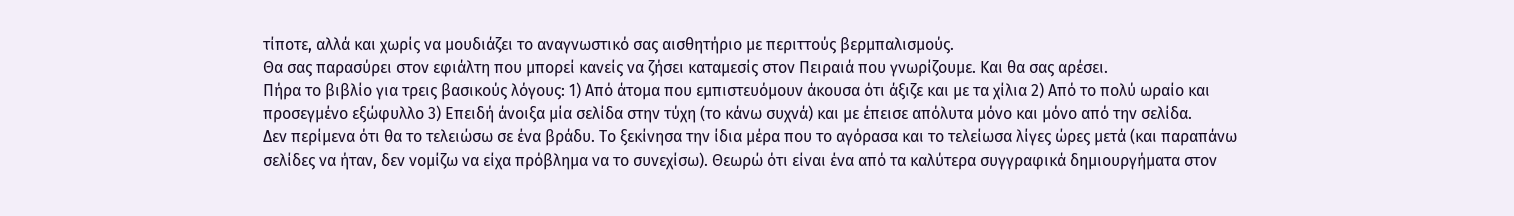τίποτε, αλλά και χωρίς να μουδιάζει το αναγνωστικό σας αισθητήριο με περιττούς βερμπαλισμούς.
Θα σας παρασύρει στον εφιάλτη που μπορεί κανείς να ζήσει καταμεσίς στον Πειραιά που γνωρίζουμε. Και θα σας αρέσει.
Πήρα το βιβλίο για τρεις βασικούς λόγους: 1) Από άτομα που εμπιστευόμουν άκουσα ότι άξιζε και με τα χίλια 2) Από το πολύ ωραίο και προσεγμένο εξώφυλλο 3) Επειδή άνοιξα μία σελίδα στην τύχη (το κάνω συχνά) και με έπεισε απόλυτα μόνο και μόνο από την σελίδα.
Δεν περίμενα ότι θα το τελειώσω σε ένα βράδυ. Το ξεκίνησα την ίδια μέρα που το αγόρασα και το τελείωσα λίγες ώρες μετά (και παραπάνω σελίδες να ήταν, δεν νομίζω να είχα πρόβλημα να το συνεχίσω). Θεωρώ ότι είναι ένα από τα καλύτερα συγγραφικά δημιουργήματα στον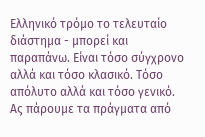Ελληνικό τρόμο το τελευταίο διάστημα - μπορεί και παραπάνω. Είναι τόσο σύγχρονο αλλά και τόσο κλασικό. Τόσο απόλυτο αλλά και τόσο γενικό. Ας πάρουμε τα πράγματα από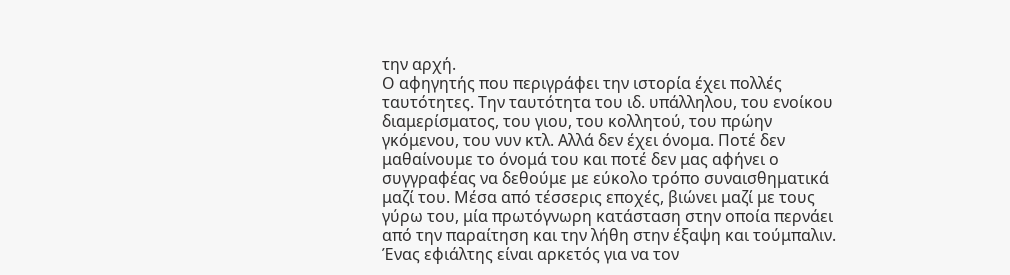την αρχή.
Ο αφηγητής που περιγράφει την ιστορία έχει πολλές ταυτότητες. Την ταυτότητα του ιδ. υπάλληλου, του ενοίκου διαμερίσματος, του γιου, του κολλητού, του πρώην γκόμενου, του νυν κτλ. Αλλά δεν έχει όνομα. Ποτέ δεν μαθαίνουμε το όνομά του και ποτέ δεν μας αφήνει ο συγγραφέας να δεθούμε με εύκολο τρόπο συναισθηματικά μαζί του. Μέσα από τέσσερις εποχές, βιώνει μαζί με τους γύρω του, μία πρωτόγνωρη κατάσταση στην οποία περνάει από την παραίτηση και την λήθη στην έξαψη και τούμπαλιν. Ένας εφιάλτης είναι αρκετός για να τον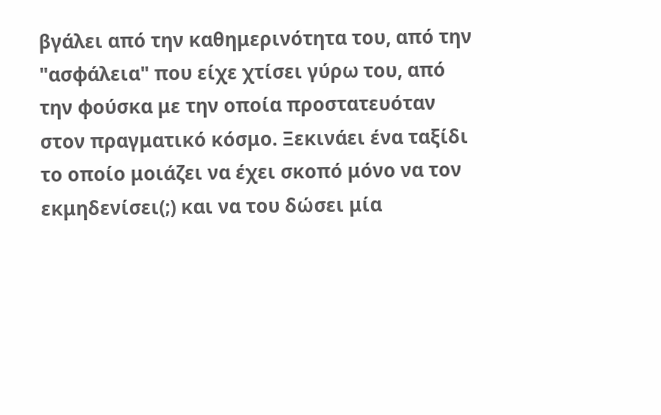βγάλει από την καθημερινότητα του, από την "ασφάλεια" που είχε χτίσει γύρω του, από την φούσκα με την οποία προστατευόταν στον πραγματικό κόσμο. Ξεκινάει ένα ταξίδι το οποίο μοιάζει να έχει σκοπό μόνο να τον εκμηδενίσει(;) και να του δώσει μία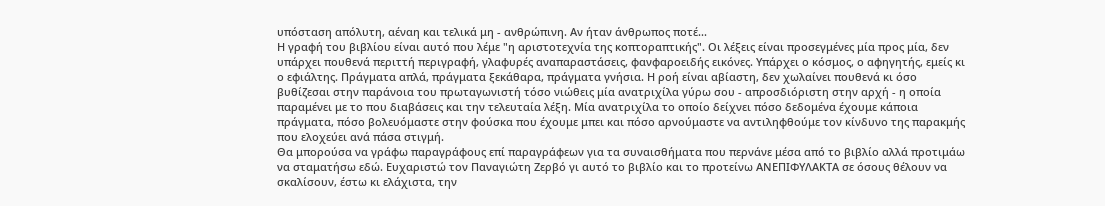υπόσταση απόλυτη, αέναη και τελικά μη - ανθρώπινη. Αν ήταν άνθρωπος ποτέ...
Η γραφή του βιβλίου είναι αυτό που λέμε "η αριστοτεχνία της κοπτοραπτικής". Οι λέξεις είναι προσεγμένες μία προς μία, δεν υπάρχει πουθενά περιττή περιγραφή, γλαφυρές αναπαραστάσεις, φανφαροειδής εικόνες. Υπάρχει ο κόσμος, ο αφηγητής, εμείς κι ο εφιάλτης. Πράγματα απλά, πράγματα ξεκάθαρα, πράγματα γνήσια. Η ροή είναι αβίαστη, δεν χωλαίνει πουθενά κι όσο βυθίζεσαι στην παράνοια του πρωταγωνιστή τόσο νιώθεις μία ανατριχίλα γύρω σου - απροσδιόριστη στην αρχή - η οποία παραμένει με το που διαβάσεις και την τελευταία λέξη. Μία ανατριχίλα το οποίο δείχνει πόσο δεδομένα έχουμε κάποια πράγματα, πόσο βολευόμαστε στην φούσκα που έχουμε μπει και πόσο αρνούμαστε να αντιληφθούμε τον κίνδυνο της παρακμής που ελοχεύει ανά πάσα στιγμή.
Θα μπορούσα να γράφω παραγράφους επί παραγράφεων για τα συναισθήματα που περνάνε μέσα από το βιβλίο αλλά προτιμάω να σταματήσω εδώ. Ευχαριστώ τον Παναγιώτη Ζερβό γι αυτό το βιβλίο και το προτείνω ΑΝΕΠΙΦΥΛΑΚΤΑ σε όσους θέλουν να σκαλίσουν, έστω κι ελάχιστα, την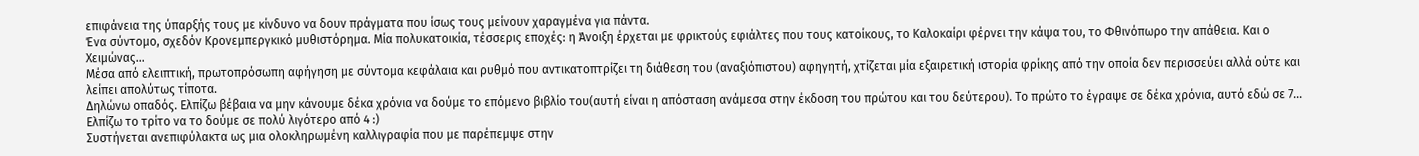επιφάνεια της ύπαρξής τους με κίνδυνο να δουν πράγματα που ίσως τους μείνουν χαραγμένα για πάντα.
Ένα σύντομο, σχεδόν Κρονεμπεργκικό μυθιστόρημα. Μία πολυκατοικία, τέσσερις εποχές: η Άνοιξη έρχεται με φρικτούς εφιάλτες που τους κατοίκους, το Καλοκαίρι φέρνει την κάψα του, το Φθινόπωρο την απάθεια. Και ο Χειμώνας...
Μέσα από ελειπτική, πρωτοπρόσωπη αφήγηση με σύντομα κεφάλαια και ρυθμό που αντικατοπτρίζει τη διάθεση του (αναξιόπιστου) αφηγητή, χτίζεται μία εξαιρετική ιστορία φρίκης από την οποία δεν περισσεύει αλλά ούτε και λείπει απολύτως τίποτα.
Δηλώνω οπαδός. Ελπίζω βέβαια να μην κάνουμε δέκα χρόνια να δούμε το επόμενο βιβλίο του(αυτή είναι η απόσταση ανάμεσα στην έκδοση του πρώτου και του δεύτερου). Το πρώτο το έγραψε σε δέκα χρόνια, αυτό εδώ σε 7... Ελπίζω το τρίτο να το δούμε σε πολύ λιγότερο από 4 :)
Συστήνεται ανεπιφύλακτα ως μια ολοκληρωμένη καλλιγραφία που με παρέπεμψε στην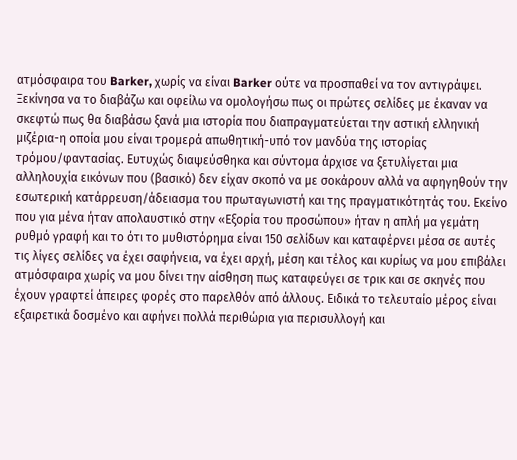ατμόσφαιρα του Barker, χωρίς να είναι Barker ούτε να προσπαθεί να τον αντιγράψει. Ξεκίνησα να το διαβάζω και οφείλω να ομολογήσω πως οι πρώτες σελίδες με έκαναν να σκεφτώ πως θα διαβάσω ξανά μια ιστορία που διαπραγματεύεται την αστική ελληνική μιζέρια-η οποία μου είναι τρομερά απωθητική-υπό τον μανδύα της ιστορίας τρόμου/φαντασίας. Ευτυχώς διαψεύσθηκα και σύντομα άρχισε να ξετυλίγεται μια αλληλουχία εικόνων που (βασικό) δεν είχαν σκοπό να με σοκάρουν αλλά να αφηγηθούν την εσωτερική κατάρρευση/άδειασμα του πρωταγωνιστή και της πραγματικότητάς του. Εκείνο που για μένα ήταν απολαυστικό στην «Εξορία του προσώπου» ήταν η απλή μα γεμάτη ρυθμό γραφή και το ότι το μυθιστόρημα είναι 150 σελίδων και καταφέρνει μέσα σε αυτές τις λίγες σελίδες να έχει σαφήνεια, να έχει αρχή, μέση και τέλος και κυρίως να μου επιβάλει ατμόσφαιρα χωρίς να μου δίνει την αίσθηση πως καταφεύγει σε τρικ και σε σκηνές που έχουν γραφτεί άπειρες φορές στο παρελθόν από άλλους. Ειδικά το τελευταίο μέρος είναι εξαιρετικά δοσμένο και αφήνει πολλά περιθώρια για περισυλλογή και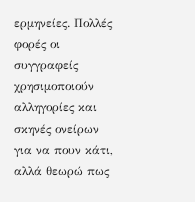ερμηνείες. Πολλές φορές οι συγγραφείς χρησιμοποιούν αλληγορίες και σκηνές ονείρων για να πουν κάτι, αλλά θεωρώ πως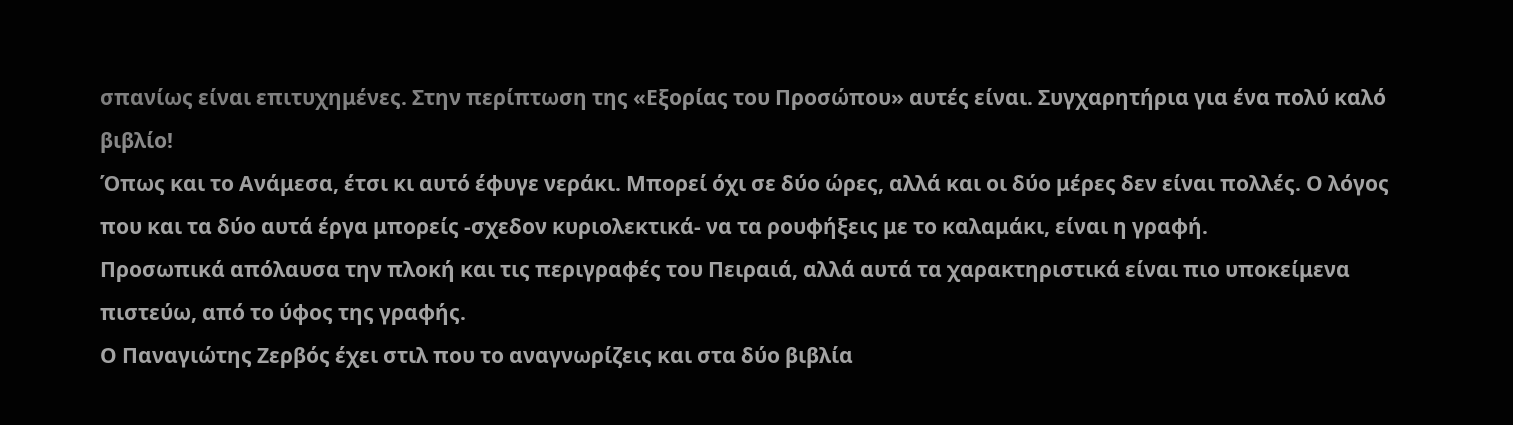σπανίως είναι επιτυχημένες. Στην περίπτωση της «Εξορίας του Προσώπου» αυτές είναι. Συγχαρητήρια για ένα πολύ καλό βιβλίο!
Όπως και το Ανάμεσα, έτσι κι αυτό έφυγε νεράκι. Μπορεί όχι σε δύο ώρες, αλλά και οι δύο μέρες δεν είναι πολλές. Ο λόγος που και τα δύο αυτά έργα μπορείς -σχεδον κυριολεκτικά- να τα ρουφήξεις με το καλαμάκι, είναι η γραφή.
Προσωπικά απόλαυσα την πλοκή και τις περιγραφές του Πειραιά, αλλά αυτά τα χαρακτηριστικά είναι πιο υποκείμενα πιστεύω, από το ύφος της γραφής.
Ο Παναγιώτης Ζερβός έχει στιλ που το αναγνωρίζεις και στα δύο βιβλία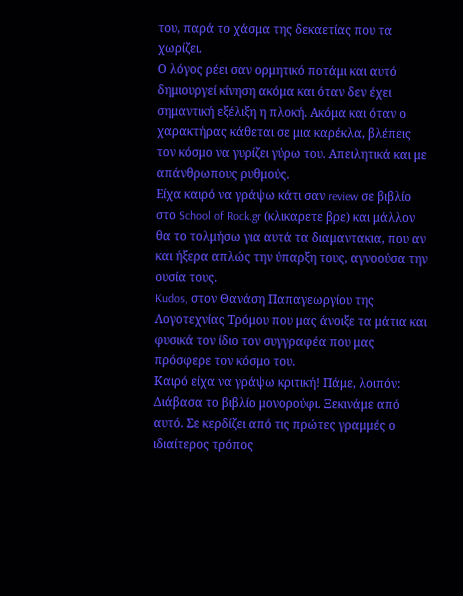του, παρά το χάσμα της δεκαετίας που τα χωρίζει.
Ο λόγος ρέει σαν ορμητικό ποτάμι και αυτό δημιουργεί κίνηση ακόμα και όταν δεν έχει σημαντική εξέλιξη η πλοκή. Ακόμα και όταν ο χαρακτήρας κάθεται σε μια καρέκλα, βλέπεις τον κόσμο να γυρίζει γύρω του. Απειλητικά και με απάνθρωπους ρυθμούς.
Είχα καιρό να γράψω κάτι σαν review σε βιβλίο στο School of Rock.gr (κλικαρετε βρε) και μάλλον θα το τολμήσω για αυτά τα διαμαντακια, που αν και ήξερα απλώς την ύπαρξη τους, αγνοούσα την ουσία τους.
Kudos, στον Θανάση Παπαγεωργίου της Λογοτεχνίας Τρόμου που μας άνοιξε τα μάτια και φυσικά τον ίδιο τον συγγραφέα που μας πρόσφερε τον κόσμο του.
Καιρό είχα να γράψω κριτική! Πάμε, λοιπόν: Διάβασα το βιβλίο μονορούφι. Ξεκινάμε από αυτό. Σε κερδίζει από τις πρώτες γραμμές ο ιδιαίτερος τρόπος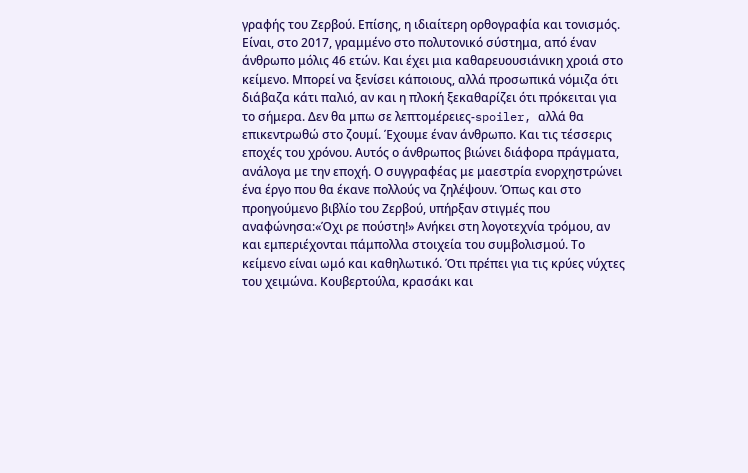γραφής του Ζερβού. Επίσης, η ιδιαίτερη ορθογραφία και τονισμός. Είναι, στο 2017, γραμμένο στο πολυτονικό σύστημα, από έναν άνθρωπο μόλις 46 ετών. Και έχει μια καθαρευουσιάνικη χροιά στο κείμενο. Μπορεί να ξενίσει κάποιους, αλλά προσωπικά νόμιζα ότι διάβαζα κάτι παλιό, αν και η πλοκή ξεκαθαρίζει ότι πρόκειται για το σήμερα. Δεν θα μπω σε λεπτομέρειες-spoiler, αλλά θα επικεντρωθώ στο ζουμί. Έχουμε έναν άνθρωπο. Και τις τέσσερις εποχές του χρόνου. Αυτός ο άνθρωπος βιώνει διάφορα πράγματα, ανάλογα με την εποχή. Ο συγγραφέας με μαεστρία ενορχηστρώνει ένα έργο που θα έκανε πολλούς να ζηλέψουν. Όπως και στο προηγούμενο βιβλίο του Ζερβού, υπήρξαν στιγμές που αναφώνησα:«Όχι ρε πούστη!» Ανήκει στη λογοτεχνία τρόμου, αν και εμπεριέχονται πάμπολλα στοιχεία του συμβολισμού. Το κείμενο είναι ωμό και καθηλωτικό. Ότι πρέπει για τις κρύες νύχτες του χειμώνα. Κουβερτούλα, κρασάκι και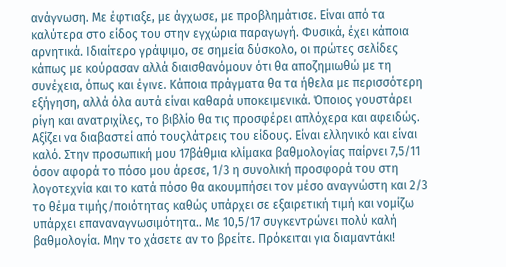ανάγνωση. Με έφτιαξε, με άγχωσε, με προβλημάτισε. Είναι από τα καλύτερα στο είδος του στην εγχώρια παραγωγή. Φυσικά, έχει κάποια αρνητικά. Ιδιαίτερο γράψιμο, σε σημεία δύσκολο, οι πρώτες σελίδες κάπως με κούρασαν αλλά διαισθανόμουν ότι θα αποζημιωθώ με τη συνέχεια, όπως και έγινε. Κάποια πράγματα θα τα ήθελα με περισσότερη εξήγηση, αλλά όλα αυτά είναι καθαρά υποκειμενικά. Όποιος γουστάρει ρίγη και ανατριχίλες, το βιβλίο θα τις προσφέρει απλόχερα και αφειδώς. Αξίζει να διαβαστεί από τουςλάτρεις του είδους. Είναι ελληνικό και είναι καλό. Στην προσωπική μου 17βάθμια κλίμακα βαθμολογίας παίρνει 7,5/11 όσον αφορά το πόσο μου άρεσε, 1/3 η συνολική προσφορά του στη λογοτεχνία και το κατά πόσο θα ακουμπήσει τον μέσο αναγνώστη και 2/3 το θέμα τιμής/ποιότητας καθώς υπάρχει σε εξαιρετική τιμή και νομίζω υπάρχει επαναναγνωσιμότητα.. Με 10,5/17 συγκεντρώνει πολύ καλή βαθμολογία. Μην το χάσετε αν το βρείτε. Πρόκειται για διαμαντάκι!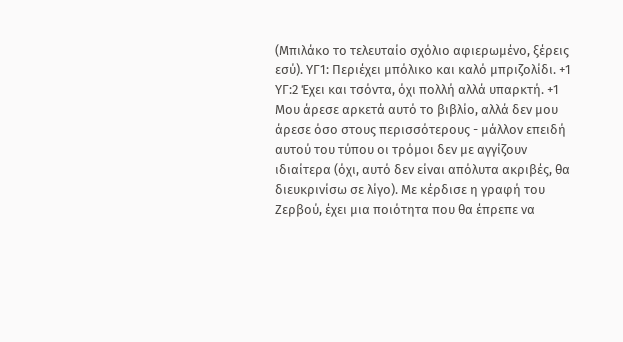(Μπιλάκο το τελευταίο σχόλιο αφιερωμένο, ξέρεις εσύ). ΥΓ1: Περιέχει μπόλικο και καλό μπριζολίδι. +1 ΥΓ:2 Έχει και τσόντα, όχι πολλή αλλά υπαρκτή. +1
Μου άρεσε αρκετά αυτό το βιβλίο, αλλά δεν μου άρεσε όσο στους περισσότερους - μάλλον επειδή αυτού του τύπου οι τρόμοι δεν με αγγίζουν ιδιαίτερα (όχι, αυτό δεν είναι απόλυτα ακριβές, θα διευκρινίσω σε λίγο). Με κέρδισε η γραφή του Ζερβού, έχει μια ποιότητα που θα έπρεπε να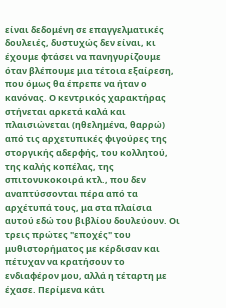είναι δεδομένη σε επαγγελματικές δουλειές, δυστυχώς δεν είναι, κι έχουμε φτάσει να πανηγυρίζουμε όταν βλέπουμε μια τέτοια εξαίρεση, που όμως θα έπρεπε να ήταν ο κανόνας. Ο κεντρικός χαρακτήρας στήνεται αρκετά καλά και πλαισιώνεται (ηθελημένα, θαρρώ) από τις αρχετυπικές φιγούρες της στοργικής αδερφής, του κολλητού, της καλής κοπέλας, της σπιτονυκοκοιρά κτλ., που δεν αναπτύσσονται πέρα από τα αρχέτυπά τους, μα στα πλαίσια αυτού εδώ του βιβλίου δουλεύουν. Οι τρεις πρώτες "εποχές" του μυθιστορήματος με κέρδισαν και πέτυχαν να κρατήσουν το ενδιαφέρον μου, αλλά η τέταρτη με έχασε. Περίμενα κάτι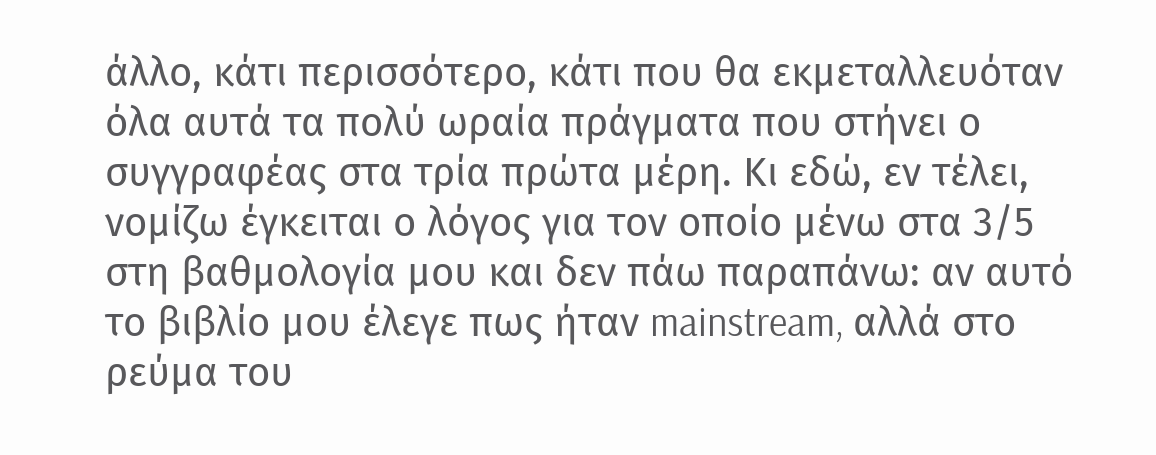άλλο, κάτι περισσότερο, κάτι που θα εκμεταλλευόταν όλα αυτά τα πολύ ωραία πράγματα που στήνει ο συγγραφέας στα τρία πρώτα μέρη. Κι εδώ, εν τέλει, νομίζω έγκειται ο λόγος για τον οποίο μένω στα 3/5 στη βαθμολογία μου και δεν πάω παραπάνω: αν αυτό το βιβλίο μου έλεγε πως ήταν mainstream, αλλά στο ρεύμα του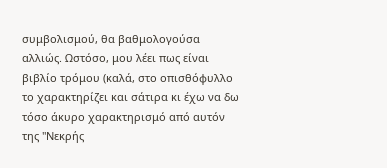συμβολισμού, θα βαθμολογούσα αλλιώς. Ωστόσο, μου λέει πως είναι βιβλίο τρόμου (καλά, στο οπισθόφυλλο το χαρακτηρίζει και σάτιρα κι έχω να δω τόσο άκυρο χαρακτηρισμό από αυτόν της "Νεκρής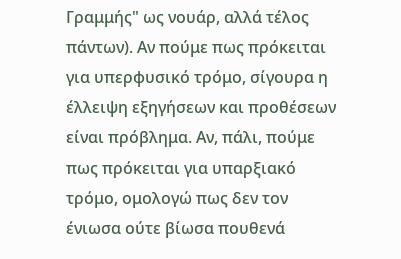Γραμμής" ως νουάρ, αλλά τέλος πάντων). Αν πούμε πως πρόκειται για υπερφυσικό τρόμο, σίγουρα η έλλειψη εξηγήσεων και προθέσεων είναι πρόβλημα. Αν, πάλι, πούμε πως πρόκειται για υπαρξιακό τρόμο, ομολογώ πως δεν τον ένιωσα ούτε βίωσα πουθενά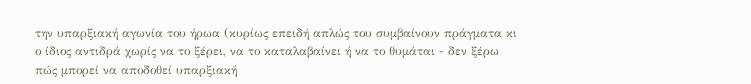την υπαρξιακή αγωνία του ήρωα (κυρίως επειδή απλώς του συμβαίνουν πράγματα κι ο ίδιος αντιδρά χωρίς να το ξέρει, να το καταλαβαίνει ή να το θυμάται - δεν ξέρω πώς μπορεί να αποδοθεί υπαρξιακή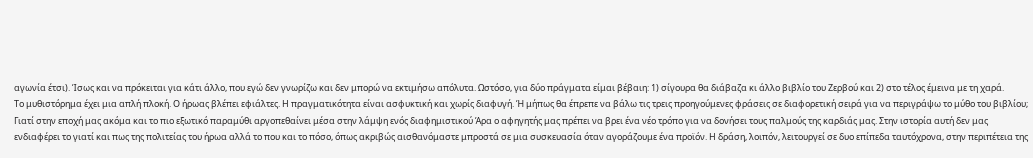αγωνία έτσι). Ίσως και να πρόκειται για κάτι άλλο, που εγώ δεν γνωρίζω και δεν μπορώ να εκτιμήσω απόλυτα. Ωστόσο, για δύο πράγματα είμαι βέβαιη: 1) σίγουρα θα διάβαζα κι άλλο βιβλίο του Ζερβού και 2) στο τέλος έμεινα με τη χαρά.
Το μυθιστόρημα έχει μια απλή πλοκή. Ο ήρωας βλέπει εφιάλτες. Η πραγματικότητα είναι ασφυκτική και χωρίς διαφυγή. Ή μήπως θα έπρεπε να βάλω τις τρεις προηγούμενες φράσεις σε διαφορετική σειρά για να περιγράψω το μύθο του βιβλίου; Γιατί στην εποχή μας ακόμα και το πιο εξωτικό παραμύθι αργοπεθαίνει μέσα στην λάμψη ενός διαφημιστικού Άρα ο αφηγητής μας πρέπει να βρει ένα νέο τρόπο για να δονήσει τους παλμούς της καρδιάς μας. Στην ιστορία αυτή δεν μας ενδιαφέρει το γιατί και πως της πολιτείας του ήρωα αλλά το που και το πόσο, όπως ακριβώς αισθανόμαστε μπροστά σε μια συσκευασία όταν αγοράζουμε ένα προϊόν. Η δράση, λοιπόν, λειτουργεί σε δυο επίπεδα ταυτόχρονα, στην περιπέτεια της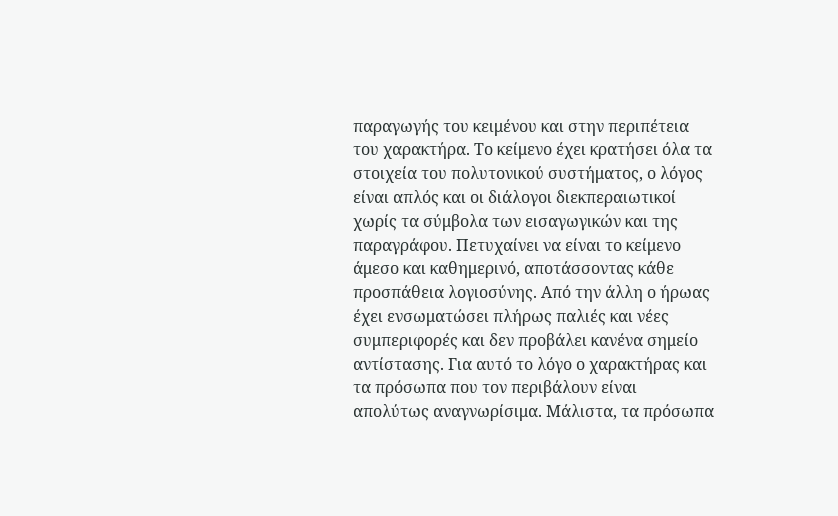παραγωγής του κειμένου και στην περιπέτεια του χαρακτήρα. Το κείμενο έχει κρατήσει όλα τα στοιχεία του πολυτονικού συστήματος, ο λόγος είναι απλός και οι διάλογοι διεκπεραιωτικοί χωρίς τα σύμβολα των εισαγωγικών και της παραγράφου. Πετυχαίνει να είναι το κείμενο άμεσο και καθημερινό, αποτάσσοντας κάθε προσπάθεια λογιοσύνης. Από την άλλη ο ήρωας έχει ενσωματώσει πλήρως παλιές και νέες συμπεριφορές και δεν προβάλει κανένα σημείο αντίστασης. Για αυτό το λόγο ο χαρακτήρας και τα πρόσωπα που τον περιβάλουν είναι απολύτως αναγνωρίσιμα. Μάλιστα, τα πρόσωπα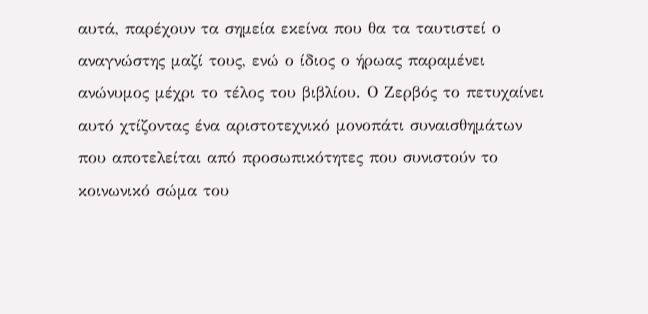αυτά, παρέχουν τα σημεία εκείνα που θα τα ταυτιστεί ο αναγνώστης μαζί τους, ενώ ο ίδιος ο ήρωας παραμένει ανώνυμος μέχρι το τέλος του βιβλίου. Ο Ζερβός το πετυχαίνει αυτό χτίζοντας ένα αριστοτεχνικό μονοπάτι συναισθημάτων που αποτελείται από προσωπικότητες που συνιστούν το κοινωνικό σώμα του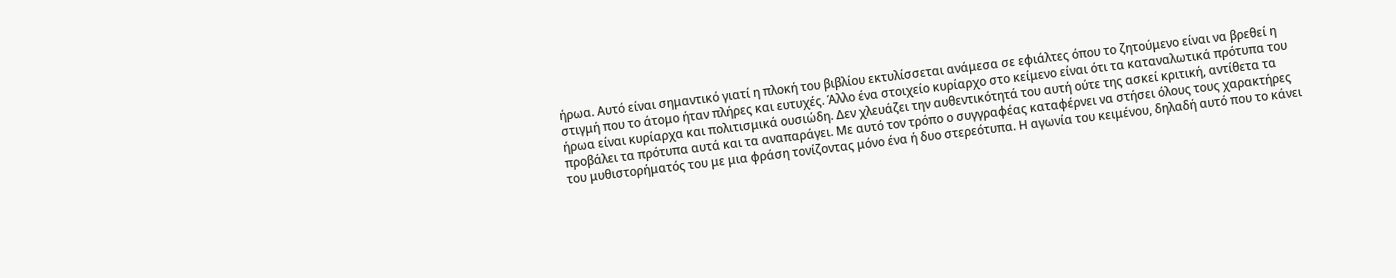ήρωα. Αυτό είναι σημαντικό γιατί η πλοκή του βιβλίου εκτυλίσσεται ανάμεσα σε εφιάλτες όπου το ζητούμενο είναι να βρεθεί η στιγμή που το άτομο ήταν πλήρες και ευτυχές. Άλλο ένα στοιχείο κυρίαρχο στο κείμενο είναι ότι τα καταναλωτικά πρότυπα του ήρωα είναι κυρίαρχα και πολιτισμικά ουσιώδη. Δεν χλευάζει την αυθεντικότητά του αυτή ούτε της ασκεί κριτική, αντίθετα τα προβάλει τα πρότυπα αυτά και τα αναπαράγει. Με αυτό τον τρόπο ο συγγραφέας καταφέρνει να στήσει όλους τους χαρακτήρες του μυθιστορήματός του με μια φράση τονίζοντας μόνο ένα ή δυο στερεότυπα. Η αγωνία του κειμένου, δηλαδή αυτό που το κάνει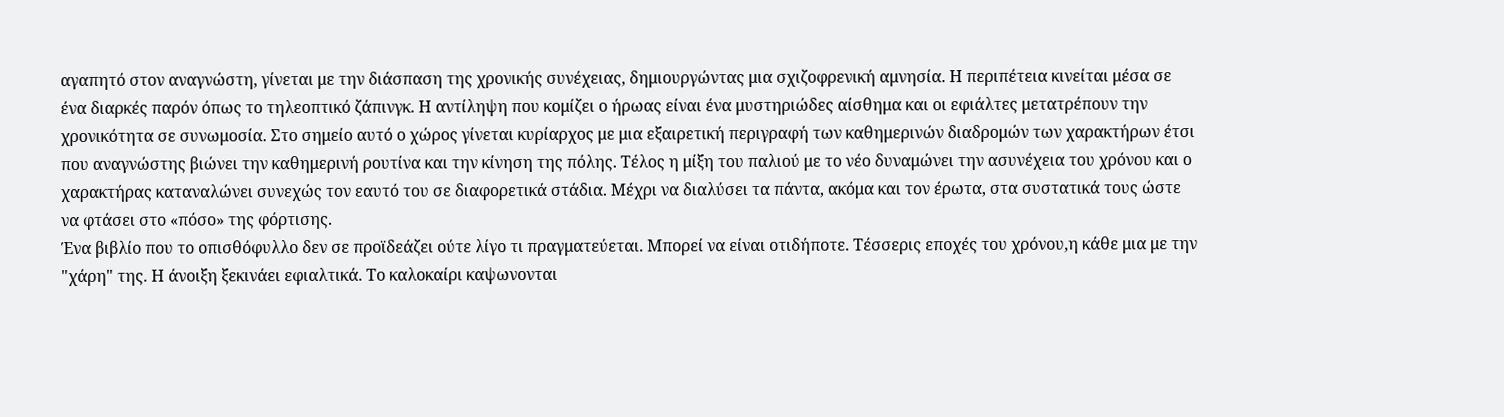αγαπητό στον αναγνώστη, γίνεται με την διάσπαση της χρονικής συνέχειας, δημιουργώντας μια σχιζοφρενική αμνησία. Η περιπέτεια κινείται μέσα σε ένα διαρκές παρόν όπως το τηλεοπτικό ζάπινγκ. Η αντίληψη που κομίζει ο ήρωας είναι ένα μυστηριώδες αίσθημα και οι εφιάλτες μετατρέπουν την χρονικότητα σε συνωμοσία. Στο σημείο αυτό ο χώρος γίνεται κυρίαρχος με μια εξαιρετική περιγραφή των καθημερινών διαδρομών των χαρακτήρων έτσι που αναγνώστης βιώνει την καθημερινή ρουτίνα και την κίνηση της πόλης. Τέλος η μίξη του παλιού με το νέο δυναμώνει την ασυνέχεια του χρόνου και ο χαρακτήρας καταναλώνει συνεχώς τον εαυτό του σε διαφορετικά στάδια. Μέχρι να διαλύσει τα πάντα, ακόμα και τον έρωτα, στα συστατικά τους ώστε να φτάσει στο «πόσο» της φόρτισης.
Ένα βιβλίο που το οπισθόφυλλο δεν σε προϊδεάζει ούτε λίγο τι πραγματεύεται. Μπορεί να είναι οτιδήποτε. Τέσσερις εποχές του χρόνου,η κάθε μια με την "χάρη" της. Η άνοιξη ξεκινάει εφιαλτικά. Το καλοκαίρι καψωνονται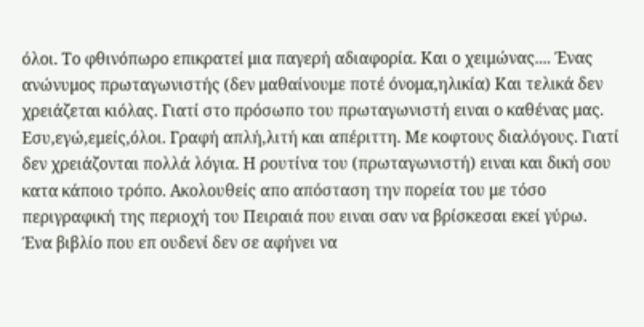όλοι. Το φθινόπωρο επικρατεί μια παγερή αδιαφορία. Και ο χειμώνας.... Ένας ανώνυμος πρωταγωνιστής (δεν μαθαίνουμε ποτέ όνομα,ηλικία) Και τελικά δεν χρειάζεται κιόλας. Γιατί στο πρόσωπο του πρωταγωνιστή ειναι ο καθένας μας. Εσυ,εγώ,εμείς,όλοι. Γραφή απλή,λιτή και απέριττη. Με κοφτους διαλόγους. Γιατί δεν χρειάζονται πολλά λόγια. Η ρουτίνα του (πρωταγωνιστή) ειναι και δική σου κατα κάποιο τρόπο. Ακολουθείς απο απόσταση την πορεία του με τόσο περιγραφική της περιοχή του Πειραιά που ειναι σαν να βρίσκεσαι εκεί γύρω. Ένα βιβλίο που επ ουδενί δεν σε αφήνει να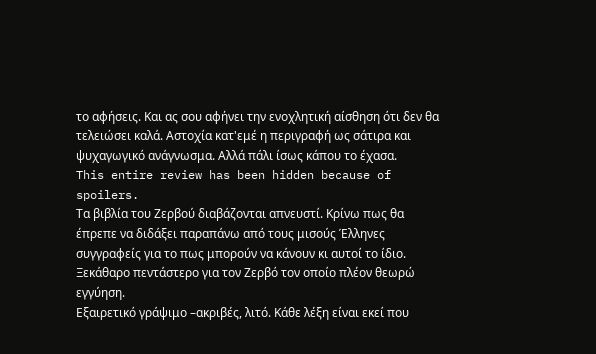το αφήσεις. Και ας σου αφήνει την ενοχλητική αίσθηση ότι δεν θα τελειώσει καλά. Αστοχία κατ'εμέ η περιγραφή ως σάτιρα και ψυχαγωγικό ανάγνωσμα. Αλλά πάλι ίσως κάπου το έχασα.
This entire review has been hidden because of spoilers.
Τα βιβλία του Ζερβού διαβάζονται απνευστί. Κρίνω πως θα έπρεπε να διδάξει παραπάνω από τους μισούς Έλληνες συγγραφείς για το πως μπορούν να κάνουν κι αυτοί το ίδιο. Ξεκάθαρο πεντάστερο για τον Ζερβό τον οποίο πλέον θεωρώ εγγύηση.
Εξαιρετικό γράψιμο –ακριβές, λιτό. Κάθε λέξη είναι εκεί που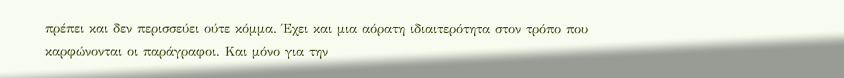πρέπει και δεν περισσεύει ούτε κόμμα. Έχει και μια αόρατη ιδιαιτερότητα στον τρόπο που καρφώνονται οι παράγραφοι. Και μόνο για την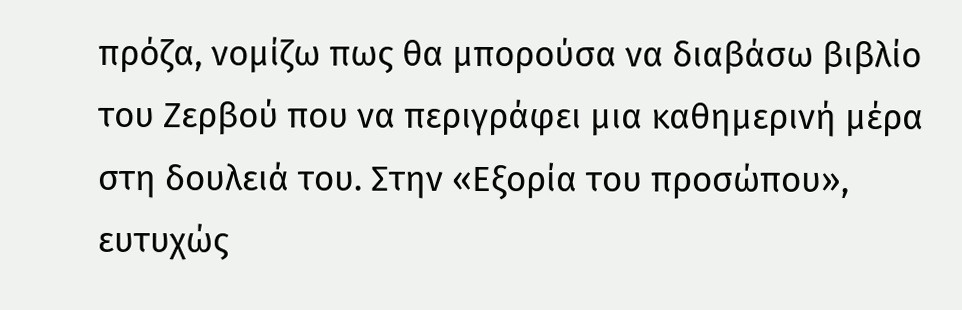πρόζα, νομίζω πως θα μπορούσα να διαβάσω βιβλίο του Ζερβού που να περιγράφει μια καθημερινή μέρα στη δουλειά του. Στην «Εξορία του προσώπου», ευτυχώς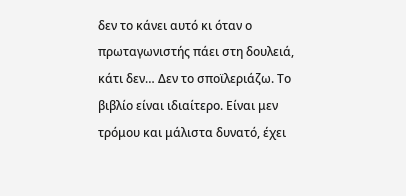δεν το κάνει αυτό κι όταν ο πρωταγωνιστής πάει στη δουλειά, κάτι δεν… Δεν το σποϊλεριάζω. Το βιβλίο είναι ιδιαίτερο. Είναι μεν τρόμου και μάλιστα δυνατό, έχει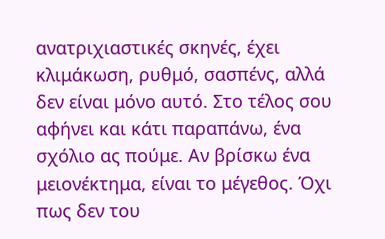ανατριχιαστικές σκηνές, έχει κλιμάκωση, ρυθμό, σασπένς, αλλά δεν είναι μόνο αυτό. Στο τέλος σου αφήνει και κάτι παραπάνω, ένα σχόλιο ας πούμε. Αν βρίσκω ένα μειονέκτημα, είναι το μέγεθος. Όχι πως δεν του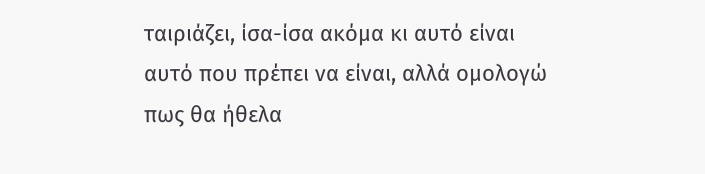ταιριάζει, ίσα-ίσα ακόμα κι αυτό είναι αυτό που πρέπει να είναι, αλλά ομολογώ πως θα ήθελα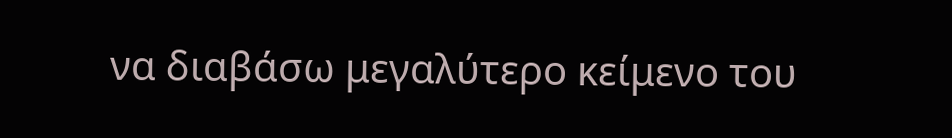να διαβάσω μεγαλύτερο κείμενο του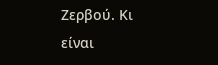Ζερβού. Κι είναι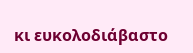κι ευκολοδιάβαστο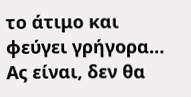το άτιμο και φεύγει γρήγορα… Ας είναι, δεν θα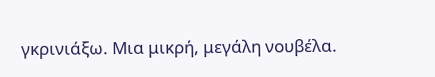γκρινιάξω. Μια μικρή, μεγάλη νουβέλα.